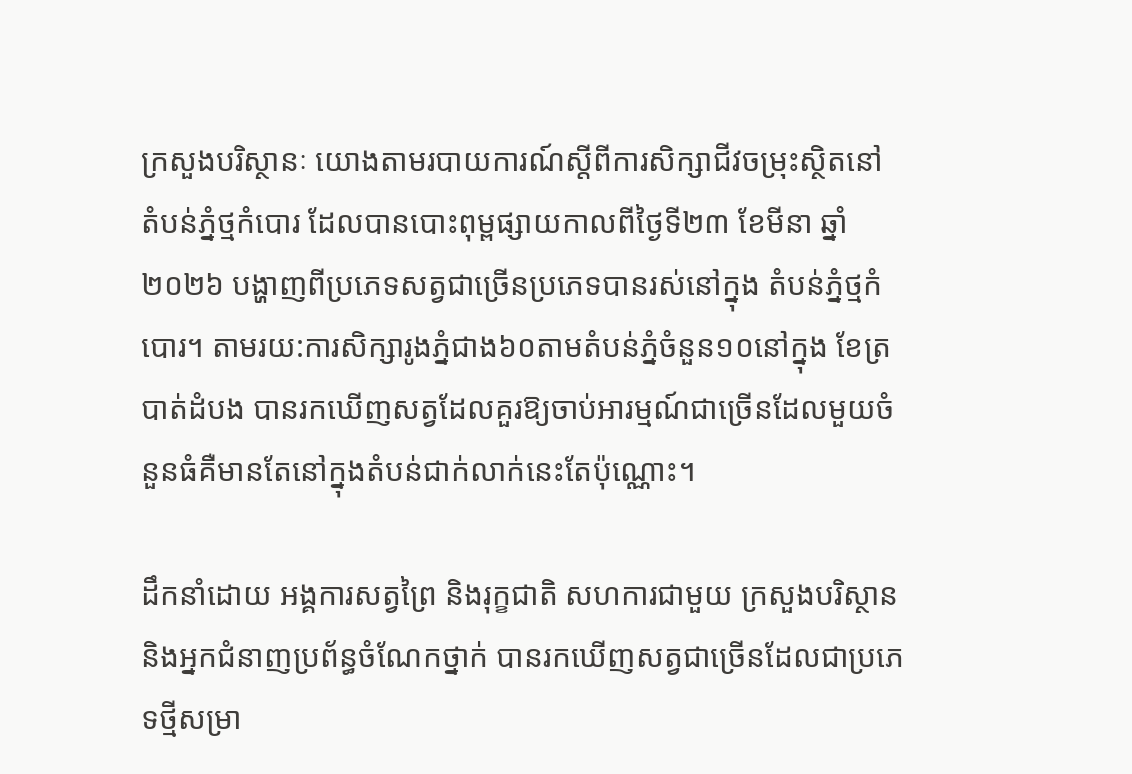ក្រសួងបរិស្ថានៈ យោងតាមរបាយការណ៍ស្តីពីការសិក្សាជីវចម្រុះស្ថិតនៅ តំបន់ភ្នំថ្មកំបោរ ដែលបានបោះពុម្ពផ្សាយកាលពីថ្ងៃទី២៣ ខែមីនា ឆ្នាំ២០២៦ បង្ហាញពីប្រភេទសត្វជាច្រើនប្រភេទបានរស់នៅក្នុង តំបន់ភ្នំថ្មកំបោរ។ តាមរយ:ការសិក្សារូងភ្នំជាង៦០តាមតំបន់ភ្នំចំនួន១០នៅក្នុង ខែត្របាត់ដំបង បានរកឃើញសត្វដែលគួរឱ្យចាប់អារម្មណ៍ជាច្រើនដែលមួយចំនួនធំគឺមានតែនៅក្នុងតំបន់ជាក់លាក់នេះតែប៉ុណ្ណោះ។

ដឹកនាំដោយ អង្គការសត្វព្រៃ និងរុក្ខជាតិ សហការជាមួយ ក្រសួងបរិស្ថាន និងអ្នកជំនាញប្រព័ន្ធចំណែកថ្នាក់ បានរកឃើញសត្វជាច្រើនដែលជាប្រភេទថ្មីសម្រា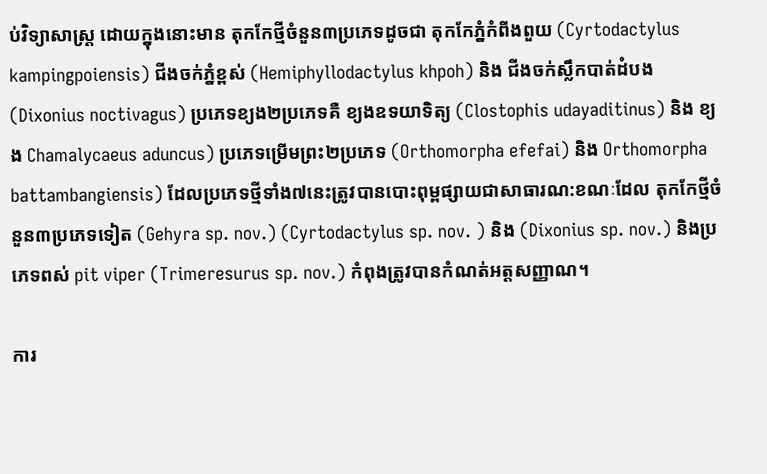ប់វិទ្យាសាស្ត្រ ដោយក្នុងនោះមាន តុកកែថ្មីចំនួន៣ប្រភេទដូចជា តុកកែភ្នំកំពីងពួយ (Cyrtodactylus kampingpoiensis) ជីងចក់ភ្នំខ្ពស់ (Hemiphyllodactylus khpoh) និង ជីងចក់ស្លឹកបាត់ដំបង (Dixonius noctivagus) ប្រភេទខ្យង២ប្រភេទគឺ ខ្យងឧទយាទិត្យ (Clostophis udayaditinus) និង ខ្យង Chamalycaeus aduncus) ប្រភេទម្រើមព្រះ២ប្រភេទ (Orthomorpha efefai) និង Orthomorpha battambangiensis) ដែលប្រភេទថ្មីទាំង៧នេះត្រូវបានបោះពុម្ពផ្សាយជាសាធារណ:ខណៈដែល តុកកែថ្មីចំនួន៣ប្រភេទទៀត (Gehyra sp. nov.) (Cyrtodactylus sp. nov. ) និង (Dixonius sp. nov.) និងប្រភេទពស់ pit viper (Trimeresurus sp. nov.) កំពុងត្រូវបានកំណត់អត្តសញ្ញាណ។

ការ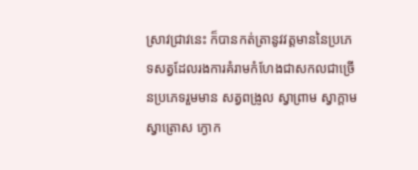ស្រាវជ្រាវនេះ ក៏បានកត់ត្រានូវវត្តមាននៃប្រភេទសត្វដែលរងការគំរាមកំហែងជាសកលជាច្រើនប្រភេទរួមមាន សត្វពង្រូល ស្វាព្រាម ស្វាក្តាម ស្វាត្រោស ក្ងោក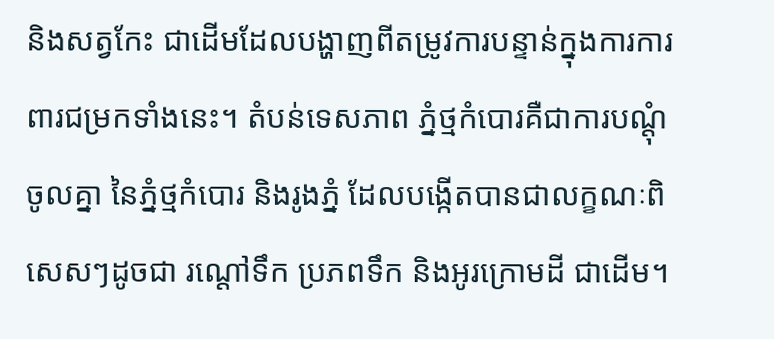និងសត្វកែះ ជាដើមដែលបង្ហាញពីតម្រូវការបន្ទាន់ក្នុងការការពារជម្រកទាំងនេះ។ តំបន់ទេសភាព ភ្នំថ្មកំបោរគឺជាការបណ្តុំចូលគ្នា នៃភ្នំថ្មកំបោរ និងរូងភ្នំ ដែលបង្កើតបានជាលក្ខណៈពិសេសៗដូចជា រណ្តៅទឹក ប្រភពទឹក និងអូរក្រោមដី ជាដើម។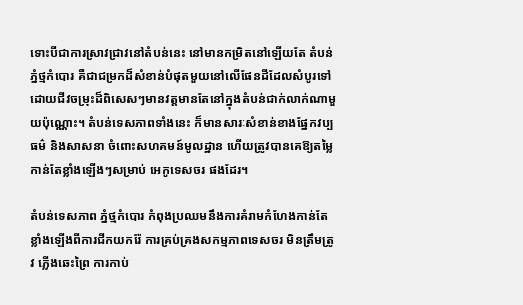ទោះបីជាការស្រាវជ្រាវនៅតំបន់នេះ នៅមានកម្រិតនៅឡើយតែ តំបន់ភ្នំថ្មកំបោរ គឺជាជម្រកដ៏សំខាន់បំផុតមួយនៅលើផែនដីដែលសំបូរទៅដោយជីវចម្រុះដ៏ពិសេសៗមានវត្តមានតែនៅក្នុងតំបន់ជាក់លាក់ណាមួយប៉ុណ្ណោះ។ តំបន់ទេសភាពទាំងនេះ ក៏មានសារៈសំខាន់ខាងផ្នែកវប្បធម៌ និងសាសនា ចំពោះសហគមន៍មូលដ្ឋាន ហើយត្រូវបានគេឱ្យតម្លៃកាន់តែខ្លាំងឡើងៗសម្រាប់ អេកូទេសចរ ផងដែរ។

តំបន់ទេសភាព ភ្នំថ្មកំបោរ កំពុងប្រឈមនឹងការគំរាមកំហែងកាន់តែខ្លាំងឡើងពីការជីកយករ៉ែ ការគ្រប់គ្រងសកម្មភាពទេសចរ មិនត្រឹមត្រូវ ភ្លើងឆេះព្រៃ ការកាប់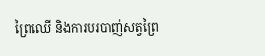ព្រៃឈើ និងការបរបាញ់សត្វព្រៃ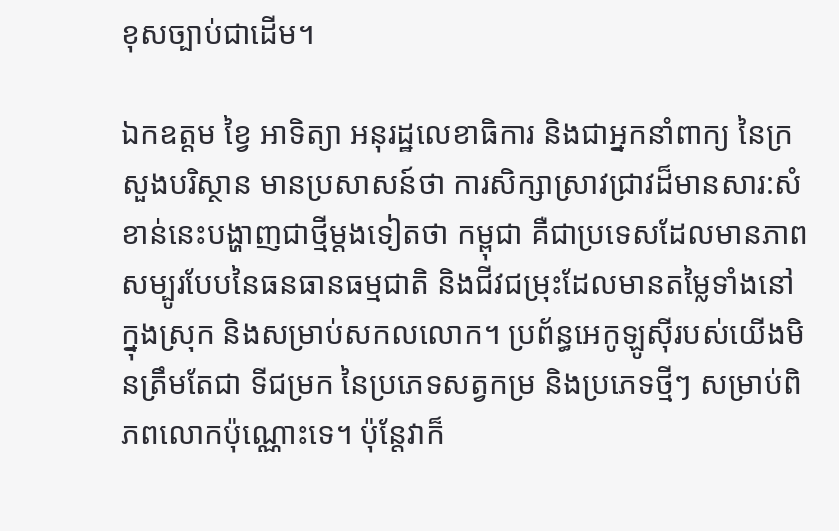ខុសច្បាប់ជាដើម។

ឯកឧត្ដម ខ្វៃ អាទិត្យា អនុរដ្ឋលេខាធិការ និងជាអ្នកនាំពាក្យ នៃក្រសួងបរិស្ថាន មានប្រសាសន៍ថា ការសិក្សាស្រាវជ្រាវដ៏មានសារ:សំខាន់នេះបង្ហាញជាថ្មីម្តងទៀតថា កម្ពុជា គឺជាប្រទេសដែលមានភាពសម្បូរបែបនៃធនធានធម្មជាតិ និងជីវជម្រុះដែលមានតម្លៃទាំងនៅក្នុងស្រុក និងសម្រាប់សកលលោក។ ប្រព័ន្ធអេកូឡូស៊ីរបស់យើងមិនត្រឹមតែជា ទីជម្រក នៃប្រភេទសត្វកម្រ និងប្រភេទថ្មីៗ សម្រាប់ពិភពលោកប៉ុណ្ណោះទេ។ ប៉ុន្តែវាក៏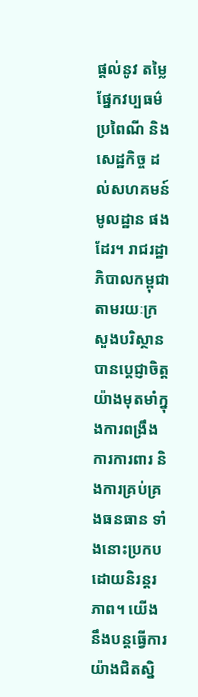ផ្តល់នូវ តម្លៃផ្នែកវប្បធម៌ ប្រពៃណី និងសេដ្ឋកិច្ច ដល់សហគមន៍មូលដ្ឋាន ផងដែរ។ រាជរដ្ឋាភិបាលកម្ពុជា តាមរយៈក្រសួងបរិស្ថាន បានប្តេជ្ញាចិត្តយ៉ាងមុតមាំក្នុងការពង្រឹងការការពារ និងការគ្រប់គ្រងធនធាន ទាំងនោះប្រកបដោយនិរន្តរភាព។ យើងនឹងបន្តធ្វើការយ៉ាងជិតស្និ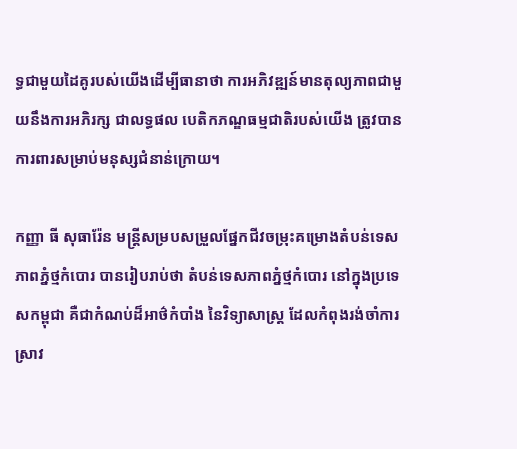ទ្ធជាមួយដៃគូរបស់យើងដើម្បីធានាថា ការអភិវឌ្ឍន៍មានតុល្យភាពជាមួយនឹងការអភិរក្ស ជាលទ្ធផល បេតិកភណ្ឌធម្មជាតិរបស់យើង ត្រូវបានការពារសម្រាប់មនុស្សជំនាន់ក្រោយ។

កញ្ញា ធី សុធារ៉ែន មន្ត្រីសម្របសម្រួលផ្នែកជីវចម្រុះគម្រោងតំបន់ទេសភាពភ្នំថ្មកំបោរ បានរៀបរាប់ថា តំបន់ទេសភាពភ្នំថ្មកំបោរ នៅក្នុងប្រទេសកម្ពុជា គឺជាកំណប់ដ៏អាថ៌កំបាំង នៃវិទ្យាសាស្ត្រ ដែលកំពុងរង់ចាំការស្រាវ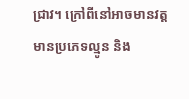ជ្រាវ។ ក្រៅពីនៅអាចមានវត្តមានប្រភេទល្មូន និង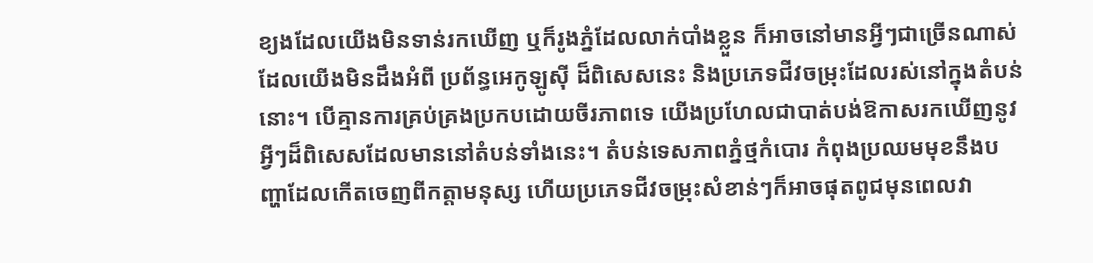ខ្យងដែលយើងមិនទាន់រកឃើញ ឬក៏រូងភ្នំដែលលាក់បាំងខ្លួន ក៏អាចនៅមានអ្វីៗជាច្រើនណាស់ដែលយើងមិនដឹងអំពី ប្រព័ន្ធអេកូឡូស៊ី ដ៏ពិសេសនេះ និងប្រភេទជីវចម្រុះដែលរស់នៅក្នុងតំបន់នោះ។ បើគ្មានការគ្រប់គ្រងប្រកបដោយចីរភាពទេ យើងប្រហែលជាបាត់បង់ឱកាសរកឃើញនូវអ្វីៗដ៏ពិសេសដែលមាននៅតំបន់ទាំងនេះ។ តំបន់ទេសភាពភ្នំថ្មកំបោរ កំពុងប្រឈមមុខនឹងបញ្ហាដែលកើតចេញពីកត្តាមនុស្ស ហើយប្រភេទជីវចម្រុះសំខាន់ៗក៏អាចផុតពូជមុនពេលវា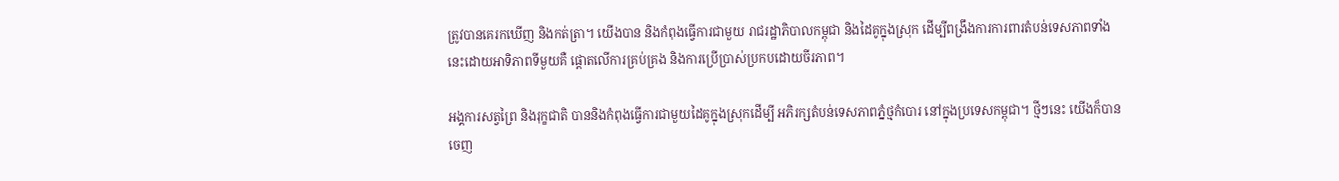ត្រូវបានគេរកឃើញ និងកត់ត្រា។ យើងបាន និងកំពុងធ្វើការជាមួយ រាជរដ្ឋាភិបាលកម្ពុជា និងដៃគូក្នុងស្រុក ដើម្បីពង្រឹងការការពារតំបន់ទេសភាពទាំងនេះដោយអាទិភាពទីមួយគឺ ផ្តោតលើការគ្រប់គ្រង និងការប្រើប្រាស់ប្រកបដោយចីរភាព។

អង្គការសត្វព្រៃ និងរុក្ខជាតិ បាននិងកំពុងធ្វើការជាមួយដៃគូក្នុងស្រុកដើម្បី អភិរក្សតំបន់ទេសភាពភ្នំថ្មកំបោរ នៅក្នុងប្រទេសកម្ពុជា។ ថ្មីៗនេះ យើងក៏បានចេញ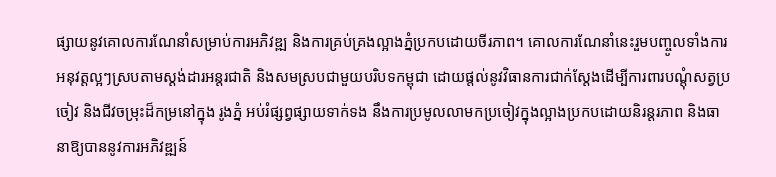ផ្សាយនូវគោលការណែនាំសម្រាប់ការអភិវឌ្ឍ និងការគ្រប់គ្រងល្អាងភ្នំប្រកបដោយចីរភាព។ គោលការណែនាំនេះរួមបញ្ចូលទាំងការអនុវត្តល្អៗស្របតាមស្តង់ដារអន្តរជាតិ និងសមស្របជាមួយបរិបទកម្ពុជា ដោយផ្តល់នូវវិធានការជាក់ស្តែងដើម្បីការពារបណ្តុំសត្វប្រចៀវ និងជីវចម្រុះដ៏កម្រនៅក្នុង រូងភ្នំ អប់រំផ្សព្វផ្សាយទាក់ទង នឹងការប្រមូលលាមកប្រចៀវក្នុងល្អាងប្រកបដោយនិរន្តរភាព និងធានាឱ្យបាននូវការអភិវឌ្ឍន៍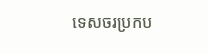ទេសចរប្រកប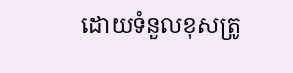ដោយទំនួលខុសត្រូ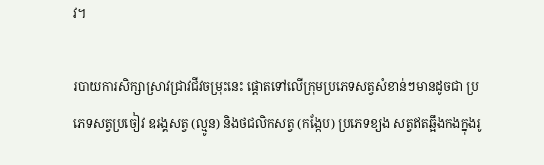វ។

របាយការសិក្សាស្រាវជ្រាវជីវចម្រុះនេះ ផ្តោតទៅលើក្រុមប្រភេទសត្វសំខាន់ៗមានដូចជា ប្រភេទសត្វប្រចៀវ ឧរង្គសត្វ (ល្មូន) និងថជលិកសត្វ (កង្កែប) ប្រភេទខ្យង សត្វឥតឆ្អឹងកងក្នុងរូ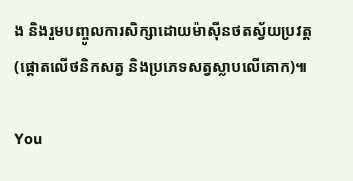ង និងរួមបញ្ចូលការសិក្សាដោយម៉ាសុីនថតស្វ័យប្រវត្ត (ផ្តោតលើថនិកសត្វ និងប្រភេទសត្វស្លាបលើគោក)៕

You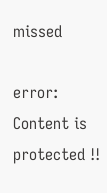missed

error: Content is protected !!